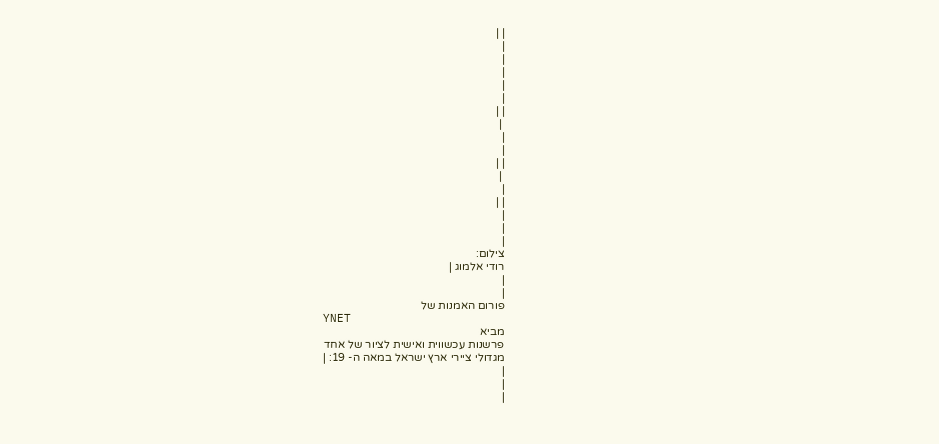| |
|
|
|
|
|
| |
 |
|
|
| |
 |
|
| |
|
|
|
צילום:
רודי אלמוג |
|
|
פורום האמנות של
YNET
מביא
פרשנות עכשווית ואישית לציור של אחד
מגדולי ציירי ארץ ישראל במאה ה- 19: |
|
|
|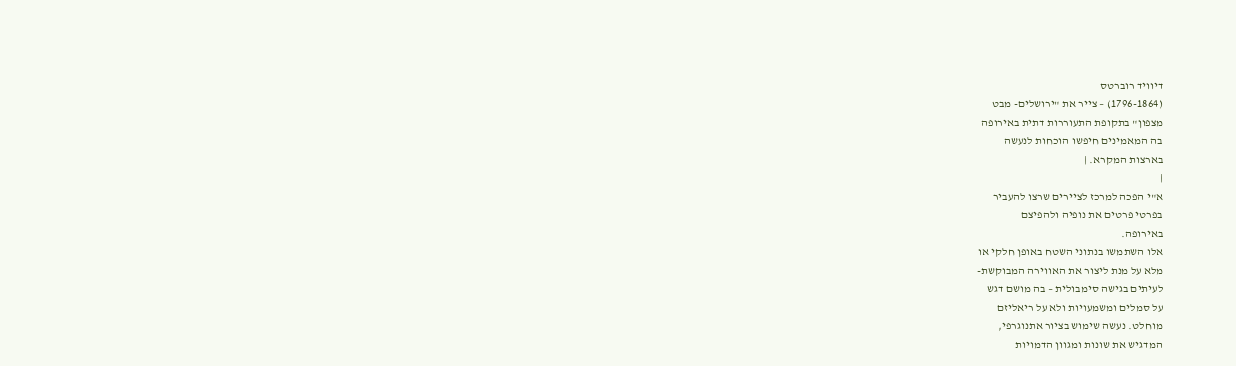דיוויד רוברטס
(1796-1864) – צייר את "ירושלים- מבט
מצפון" בתקופת התעוררות דתית באירופה
בה המאמינים חיפשו הוכחות לנעשה
בארצות המקרא. |
|
א"י הפכה למרכז לציירים שרצו להעביר
בפרטי פרטים את נופיה ולהפיצם
באירופה.
אלו השתמשו בנתוני השטח באופן חלקי או
מלא על מנת ליצור את האווירה המבוקשת-
לעיתים בגישה סימבולית – בה מושם דגש
על סמלים ומשמעויות ולא על ריאליזם
מוחלט. נעשה שימוש בציור אתנוגרפי,
המדגיש את שונות ומגוון הדמויות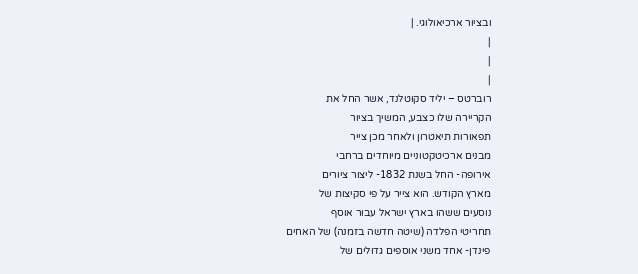ובציור ארכיאולוגי. |
|
|
|
רוברטס – יליד סקוטלנד, אשר החל את
הקריירה שלו כצבע, המשיך בציור
תפאורות תיאטרון ולאחר מכן צייר
מבנים ארכיטקטוניים מיוחדים ברחבי
אירופה- החל בשנת 1832- ליצור ציורים
מארץ הקודש. הוא צייר על פי סקיצות של
נוסעים ששהו בארץ ישראל עבור אוסף
תחריטי הפלדה (שיטה חדשה בזמנה) של האחים
פינדן- אחד משני אוספים גדולים של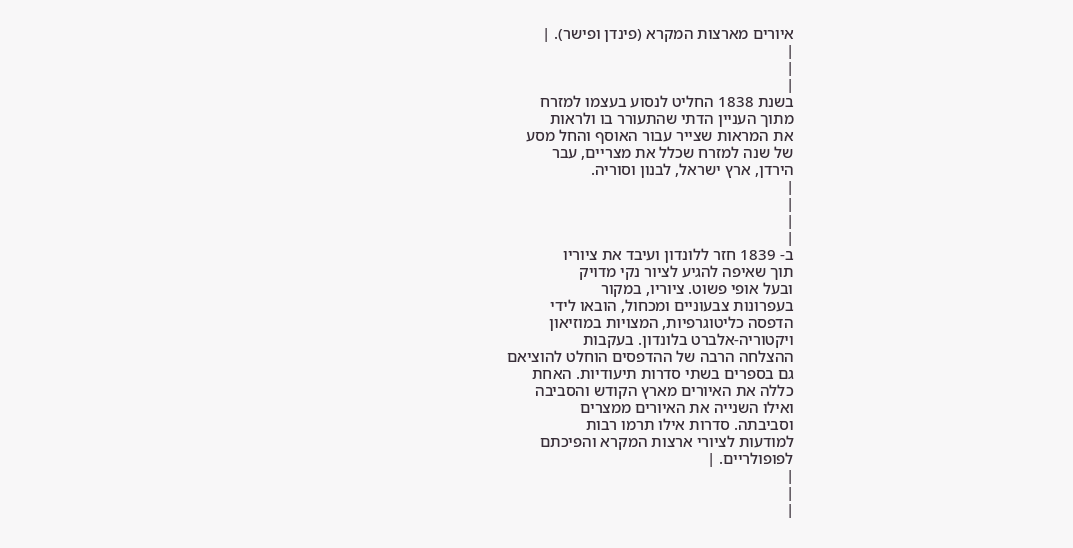איורים מארצות המקרא (פינדן ופישר). |
|
|
|
בשנת 1838 החליט לנסוע בעצמו למזרח
מתוך העניין הדתי שהתעורר בו ולראות
את המראות שצייר עבור האוסף והחל מסע
של שנה למזרח שכלל את מצריים, עבר
הירדן, ארץ ישראל, לבנון וסוריה.
|
|
|
|
ב- 1839 חזר ללונדון ועיבד את ציוריו
תוך שאיפה להגיע לציור נקי מדויק
ובעל אופי פשוט. ציוריו, במקור
בעפרונות צבעוניים ומכחול, הובאו לידי
הדפסה כליטוגרפיות, המצויות במוזיאון
ויקטוריה-אלברט בלונדון. בעקבות
ההצלחה הרבה של ההדפסים הוחלט להוציאם
גם בספרים בשתי סדרות תיעודיות. האחת
כללה את האיורים מארץ הקודש והסביבה
ואילו השנייה את האיורים ממצרים
וסביבתה. סדרות אילו תרמו רבות
למודעות לציורי ארצות המקרא והפיכתם
לפופולריים. |
|
|
|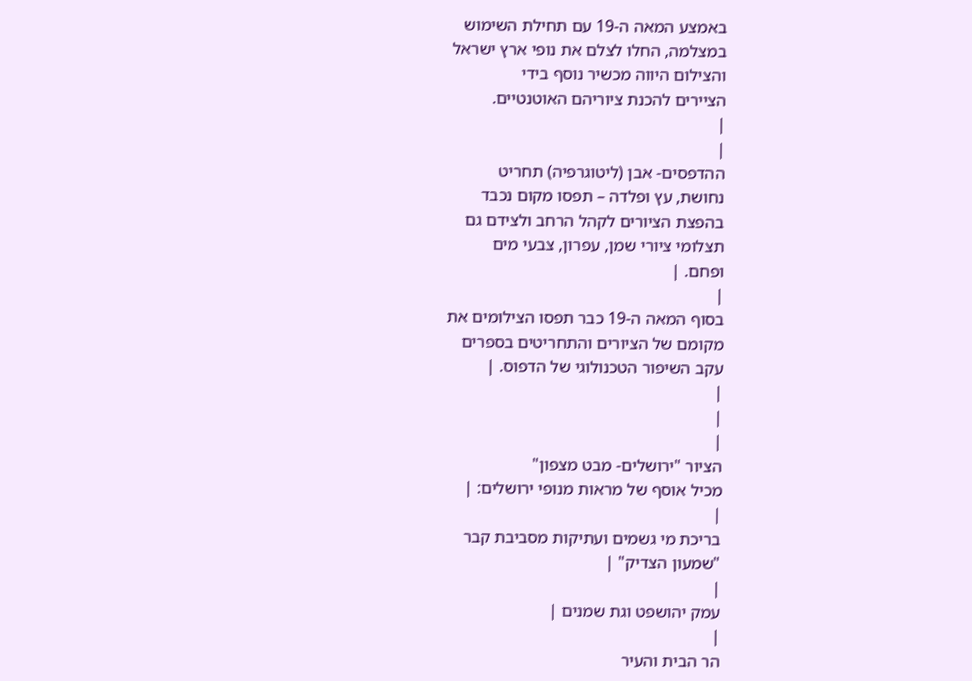באמצע המאה ה-19 עם תחילת השימוש
במצלמה, החלו לצלם את נופי ארץ ישראל
והצילום היווה מכשיר נוסף בידי
הציירים להכנת ציוריהם האוטנטיים.
|
|
ההדפסים- אבן (ליטוגרפיה) תחריט
נחושת, עץ ופלדה – תפסו מקום נכבד
בהפצת הציורים לקהל הרחב ולצידם גם
תצלומי ציורי שמן, עפרון, צבעי מים
ופחם. |
|
בסוף המאה ה-19 כבר תפסו הצילומים את
מקומם של הציורים והתחריטים בספרים
עקב השיפור הטכנולוגי של הדפוס. |
|
|
|
הציור "ירושלים- מבט מצפון"
מכיל אוסף של מראות מנופי ירושלים: |
|
בריכת מי גשמים ועתיקות מסביבת קבר
"שמעון הצדיק" |
|
עמק יהושפט וגת שמנים |
|
הר הבית והעיר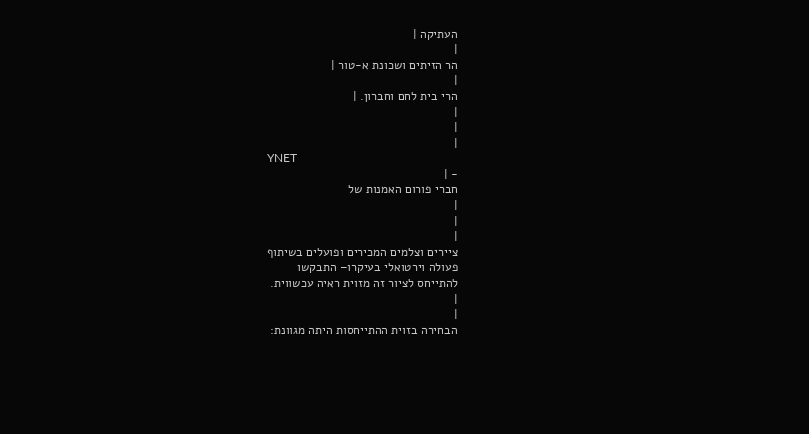העתיקה |
|
הר הזיתים ושכונת א-טור |
|
הרי בית לחם וחברון. |
|
|
|
YNET
- |
חברי פורום האמנות של
|
|
|
ציירים וצלמים המכירים ופועלים בשיתוף
פעולה וירטואלי בעיקרו– התבקשו
להתייחס לציור זה מזוית ראיה עכשווית.
|
|
הבחירה בזוית ההתייחסות היתה מגוונת: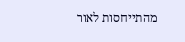מהתייחסות לאור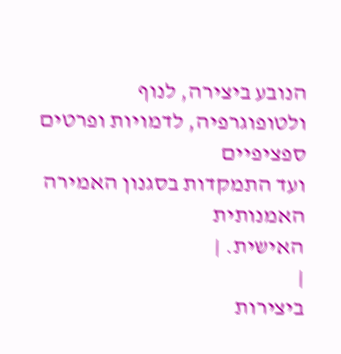הנובע ביצירה, לנוף
ולטופוגרפיה, לדמויות ופרטים ספציפיים
ועד התמקדות בסגנון האמירה האמנותית
האישית. |
|
ביצירות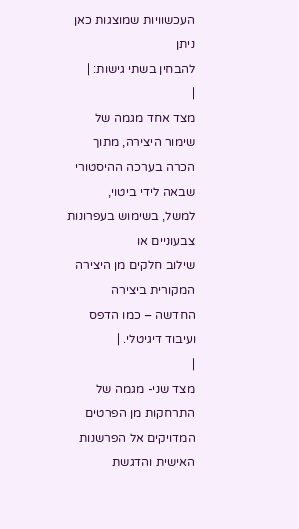העכשוויות שמוצגות כאן ניתן
להבחין בשתי גישות: |
|
מצד אחד מגמה של שימור היצירה, מתוך
הכרה בערכה ההיסטורי שבאה לידי ביטוי,
למשל, בשימוש בעפרונות צבעוניים או
שילוב חלקים מן היצירה המקורית ביצירה
החדשה – כמו הדפס ועיבוד דיגיטלי. |
|
מצד שני- מגמה של התרחקות מן הפרטים
המדויקים אל הפרשנות האישית והדגשת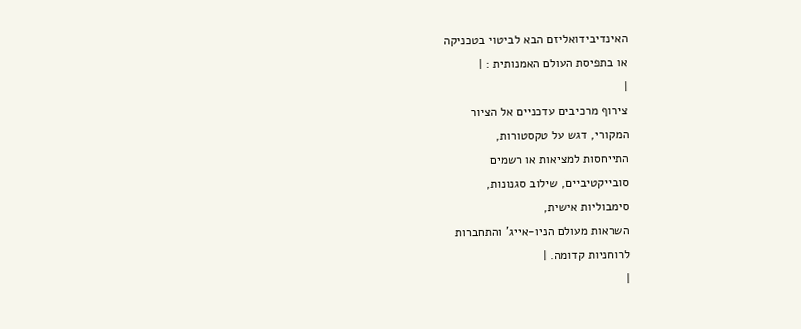האינדיבידואליזם הבא לביטוי בטכניקה
או בתפיסת העולם האמנותית : |
|
צירוף מרכיבים עדכניים אל הציור
המקורי, דגש על טקסטורות,
התייחסות למציאות או רשמים
סובייקטיביים, שילוב סגנונות,
סימבוליות אישית,
השראות מעולם הניו-אייג' והתחברות
לרוחניות קדומה. |
|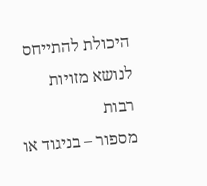היכולת להתייחס לנושא מזויות רבות
מספור – בניגוד או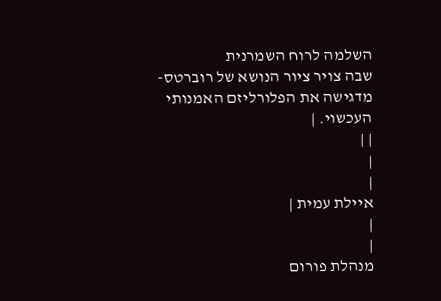השלמה לרוח השמרנית
שבה צויר ציור הנושא של רוברטס-
מדגישה את הפלורליזם האמנותי העכשוי. |
| |
|
|
איילת עמית |
|
|
מנהלת פורום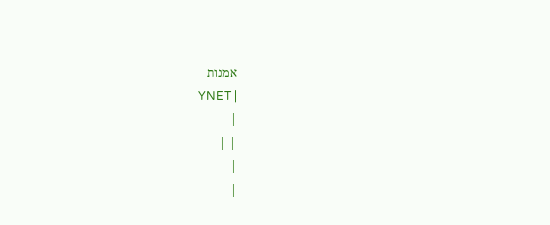אמנות
YNET |
|
| |
|
|